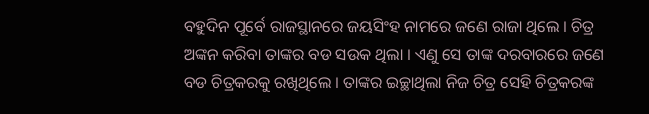ବହୁଦିନ ପୂର୍ବେ ରାଜସ୍ଥାନରେ ଜୟସିଂହ ନାମରେ ଜଣେ ରାଜା ଥିଲେ । ଚିତ୍ର ଅଙ୍କନ କରିବା ତାଙ୍କର ବଡ ସଉକ ଥିଲା । ଏଣୁ ସେ ତାଙ୍କ ଦରବାରରେ ଜଣେ ବଡ ଚିତ୍ରକରକୁ ରଖିଥିଲେ । ତାଙ୍କର ଇଚ୍ଛାଥିଲା ନିଜ ଚିତ୍ର ସେହି ଚିତ୍ରକରଙ୍କ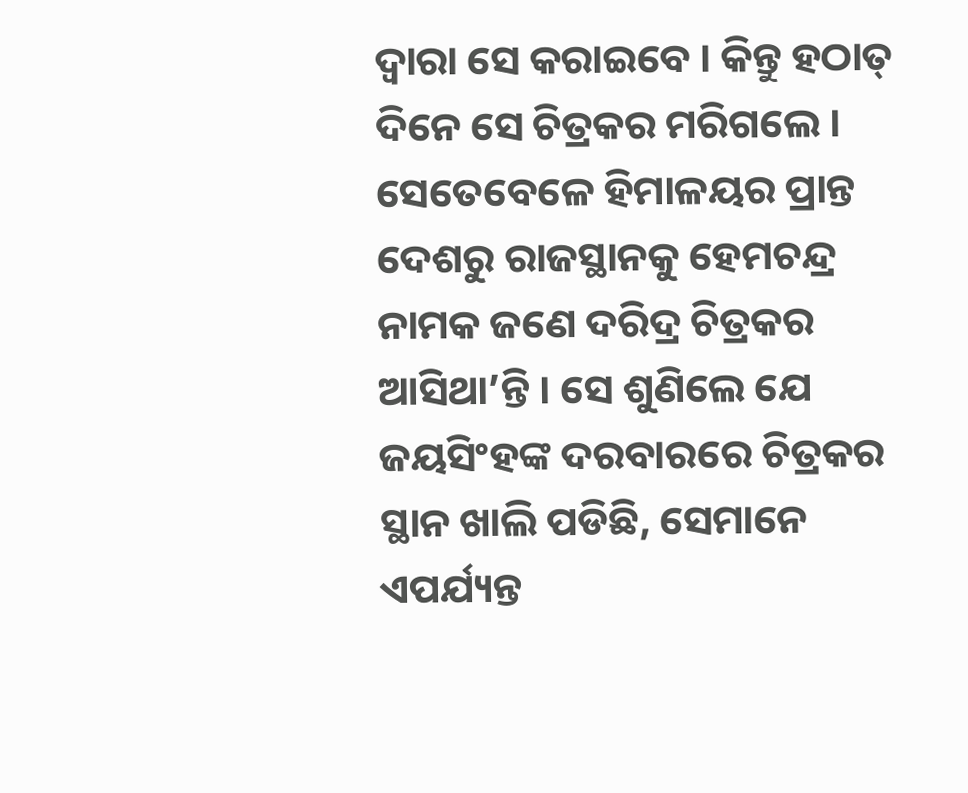ଦ୍ୱାରା ସେ କରାଇବେ । କିନ୍ତୁ ହଠାତ୍ ଦିନେ ସେ ଚିତ୍ରକର ମରିଗଲେ ।
ସେତେବେଳେ ହିମାଳୟର ପ୍ରାନ୍ତ ଦେଶରୁ ରାଜସ୍ଥାନକୁ ହେମଚନ୍ଦ୍ର ନାମକ ଜଣେ ଦରିଦ୍ର ଚିତ୍ରକର ଆସିଥା’ନ୍ତି । ସେ ଶୁଣିଲେ ଯେ ଜୟସିଂହଙ୍କ ଦରବାରରେ ଚିତ୍ରକର ସ୍ଥାନ ଖାଲି ପଡିଛି, ସେମାନେ ଏପର୍ଯ୍ୟନ୍ତ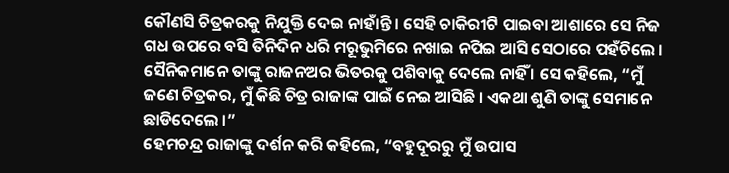କୌଣସି ଚିତ୍ରକରକୁ ନିଯୁକ୍ତି ଦେଇ ନାହାଁନ୍ତି । ସେହି ଚାକିରୀଟି ପାଇବା ଆଶାରେ ସେ ନିଜ ଗଧ ଉପରେ ବସି ତିନିଦିନ ଧରି ମରୂଭୁମିରେ ନଖାଇ ନପିଇ ଆସି ସେଠାରେ ପହଁଚିଲେ ।
ସୈନିକମାନେ ତାଙ୍କୁ ରାଜନଅର ଭିତରକୁ ପଶିବାକୁ ଦେଲେ ନାହିଁ । ସେ କହିଲେ, “ମୁଁ ଜଣେ ଚିତ୍ରକର, ମୁଁ କିଛି ଚିତ୍ର ରାଜାଙ୍କ ପାଇଁ ନେଇ ଆସିଛି । ଏକଥା ଶୁଣି ତାଙ୍କୁ ସେମାନେ ଛାଡିଦେଲେ ।”
ହେମଚନ୍ଦ୍ର ରାଜାଙ୍କୁ ଦର୍ଶନ କରି କହିଲେ, “ବହୁଦୂରରୁ ମୁଁ ଉପାସ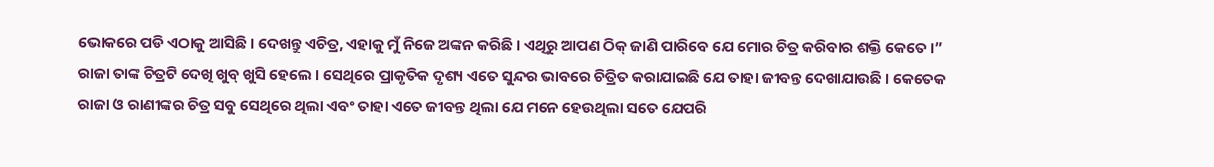ଭୋକରେ ପଡି ଏଠାକୁ ଆସିଛି । ଦେଖନ୍ତୁ ଏଚିତ୍ର, ଏହାକୁ ମୁଁ ନିଜେ ଅଙ୍କନ କରିଛି । ଏଥିରୁ ଆପଣ ଠିକ୍ ଜାଣି ପାରିବେ ଯେ ମୋର ଚିତ୍ର କରିବାର ଶକ୍ତି କେତେ ।”
ରାଜା ତାଙ୍କ ଚିତ୍ରଟି ଦେଖି ଖୁବ୍ ଖୁସି ହେଲେ । ସେଥିରେ ପ୍ରାକୃତିକ ଦୃଶ୍ୟ ଏତେ ସୁନ୍ଦର ଭାବରେ ଚିତ୍ରିତ କରାଯାଇଛି ଯେ ତାହା ଜୀବନ୍ତ ଦେଖାଯାଉଛି । କେତେକ ରାଜା ଓ ରାଣୀଙ୍କର ଚିତ୍ର ସବୁ ସେଥିରେ ଥିଲା ଏବଂ ତାହା ଏତେ ଜୀବନ୍ତ ଥିଲା ଯେ ମନେ ହେଉଥିଲା ସତେ ଯେପରି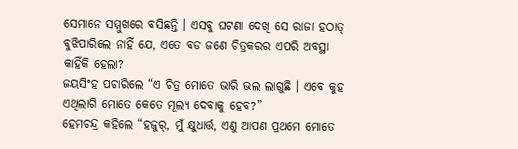ସେମାନେ ସମ୍ମୁଖରେ ବସିଛନ୍ତି । ଏସବୁ ଘଟଣା ଦେଖି ସେ ରାଜା ହଠାତ୍ ବୁଝିପାରିଲେ ନାହିଁ ଯେ, ଏତେ ବଡ ଜଣେ ଚିତ୍ରକରର ଏପରି ଅବସ୍ଥା କାହିଁକି ହେଲା?
ଜୟସିଂହ ପଚାରିଲେ “ଏ ଚିତ୍ର ମୋତେ ଭାରି ଭଲ ଲାଗୁଛି । ଏବେ କୁହ ଏଥିଲାଗି ମୋତେ କେତେ ମୂଲ୍ୟ ଦେବାକୁ ହେବ?”
ହେମଚନ୍ଦ୍ର କହିଲେ “ହଜୁର୍, ମୁଁ କ୍ଷୁଧାର୍ତ୍ତ, ଏଣୁ ଆପଣ ପ୍ରଥମେ ମୋତେ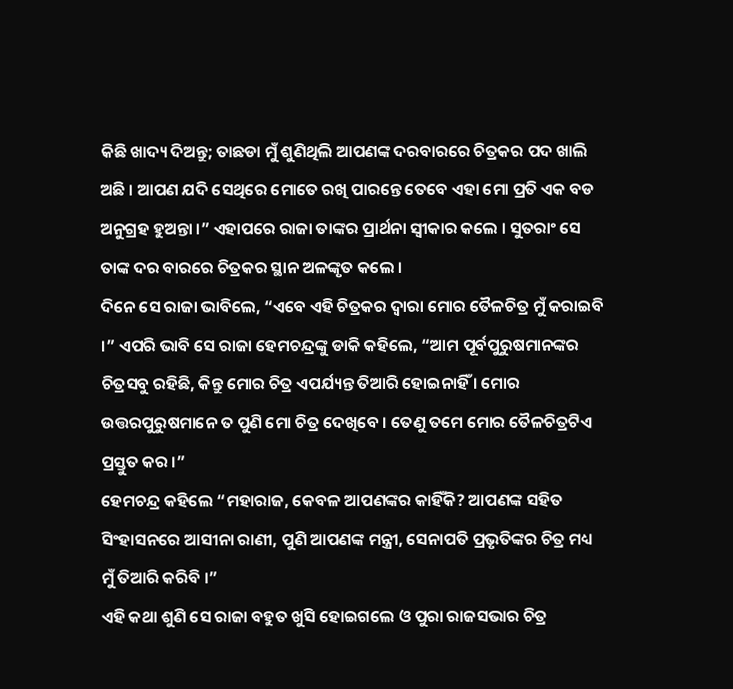କିଛି ଖାଦ୍ୟ ଦିଅନ୍ତୁ; ତାଛଡା ମୁଁ ଶୁଣିଥିଲି ଆପଣଙ୍କ ଦରବାରରେ ଚିତ୍ରକର ପଦ ଖାଲି ଅଛି । ଆପଣ ଯଦି ସେଥିରେ ମୋତେ ରଖି ପାରନ୍ତେ ତେବେ ଏହା ମୋ ପ୍ରତି ଏକ ବଡ ଅନୁଗ୍ରହ ହୁଅନ୍ତା ।” ଏହାପରେ ରାଜା ତାଙ୍କର ପ୍ରାର୍ଥନା ସ୍ୱୀକାର କଲେ । ସୁତରାଂ ସେ ତାଙ୍କ ଦର ବାରରେ ଚିତ୍ରକର ସ୍ଥାନ ଅଳଙ୍କୃତ କଲେ ।
ଦିନେ ସେ ରାଜା ଭାବିଲେ, “ଏବେ ଏହି ଚିତ୍ରକର ଦ୍ୱାରା ମୋର ତୈଳଚିତ୍ର ମୁଁ କରାଇବି ।” ଏପରି ଭାବି ସେ ରାଜା ହେମଚନ୍ଦ୍ରଙ୍କୁ ଡାକି କହିଲେ, “ଆମ ପୂର୍ବପୁରୁଷମାନଙ୍କର ଚିତ୍ରସବୁ ରହିଛି, କିନ୍ତୁ ମୋର ଚିତ୍ର ଏପର୍ଯ୍ୟନ୍ତ ତିଆରି ହୋଇନାହିଁ । ମୋର ଉତ୍ତରପୁରୁଷମାନେ ତ ପୁଣି ମୋ ଚିତ୍ର ଦେଖିବେ । ତେଣୁ ତମେ ମୋର ତୈଳଚିତ୍ରଟିଏ ପ୍ରସ୍ତୁତ କର ।”
ହେମଚନ୍ଦ୍ର କହିଲେ “ମହାରାଜ, କେବଳ ଆପଣଙ୍କର କାହିଁକି? ଆପଣଙ୍କ ସହିତ ସିଂହାସନରେ ଆସୀନା ରାଣୀ, ପୁଣି ଆପଣଙ୍କ ମନ୍ତ୍ରୀ, ସେନାପତି ପ୍ରଭୃତିଙ୍କର ଚିତ୍ର ମଧ୍ୟ ମୁଁ ତିଆରି କରିବି ।”
ଏହି କଥା ଶୁଣି ସେ ରାଜା ବହୁତ ଖୁସି ହୋଇଗଲେ ଓ ପୁରା ରାଜସଭାର ଚିତ୍ର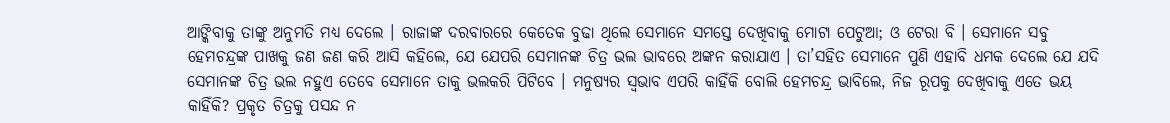ଆଙ୍କିବାକୁ ତାଙ୍କୁ ଅନୁମତି ମଧ୍ୟ ଦେଲେ । ରାଜାଙ୍କ ଦରବାରରେ କେତେକ ବୁଢା ଥିଲେ ସେମାନେ ସମସ୍ତେ ଦେଖିବାକୁ ମୋଟା ପେଟୁଆ; ଓ ଟେରା ବି । ସେମାନେ ସବୁ ହେମଚନ୍ଦ୍ରଙ୍କ ପାଖକୁ ଜଣ ଜଣ କରି ଆସି କହିଲେ, ଯେ ଯେପରି ସେମାନଙ୍କ ଚିତ୍ର ଭଲ ଭାବରେ ଅଙ୍କନ କରାଯାଏ । ତା’ସହିତ ସେମାନେ ପୁଣି ଏହାବି ଧମକ ଦେଲେ ଯେ ଯଦି ସେମାନଙ୍କ ଚିତ୍ର ଭଲ ନହୁଏ ତେବେ ସେମାନେ ତାକୁ ଭଲକରି ପିଟିବେ । ମନୁଷ୍ୟର ସ୍ୱଭାବ ଏପରି କାହିଁକି ବୋଲି ହେମଚନ୍ଦ୍ର ଭାବିଲେ, ନିଜ ରୂପକୁ ଦେଖିବାକୁ ଏତେ ଭୟ କାହିଁକି? ପ୍ରକୃତ ଚିତ୍ରକୁ ପସନ୍ଦ ନ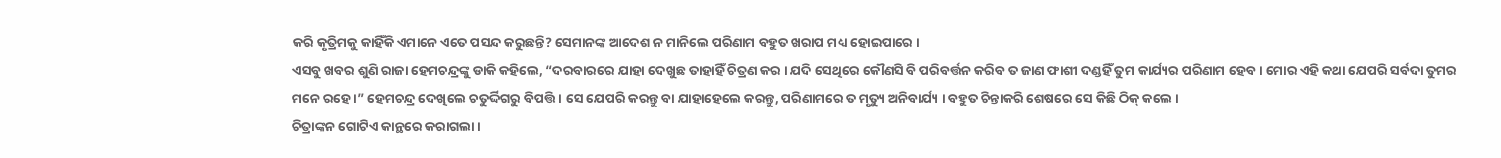କରି କୃତ୍ରିମକୁ କାହିଁକି ଏମାନେ ଏତେ ପସନ୍ଦ କରୁଛନ୍ତି? ସେମାନଙ୍କ ଆଦେଶ ନ ମାନିଲେ ପରିଣାମ ବହୁତ ଖରାପ ମଧ୍ୟ ହୋଇପାରେ ।
ଏସବୁ ଖବର ଶୁଣି ରାଜା ହେମଚନ୍ଦ୍ରଙ୍କୁ ଡାକି କହିଲେ, “ଦରବାରରେ ଯାହା ଦେଖୁଛ ତାହାହିଁ ଚିତ୍ରଣ କର । ଯଦି ସେଥିରେ କୌଣସି ବି ପରିବର୍ତ୍ତନ କରିବ ତ ଜାଣ ଫାଶୀ ଦଣ୍ଡହିଁ ତୁମ କାର୍ଯ୍ୟର ପରିଣାମ ହେବ । ମୋର ଏହି କଥା ଯେପରି ସର୍ବଦା ତୁମର ମନେ ରହେ ।” ହେମଚନ୍ଦ୍ର ଦେଖିଲେ ଚତୁର୍ଦ୍ଦିଗରୁ ବିପତ୍ତି । ସେ ଯେପରି କରନ୍ତୁ ବା ଯାହାହେଲେ କରନ୍ତୁ, ପରିଣାମରେ ତ ମୃତ୍ୟୁ ଅନିବାର୍ଯ୍ୟ । ବହୁତ ଚିନ୍ତାକରି ଶେଷରେ ସେ କିଛି ଠିକ୍ କଲେ ।
ଚିତ୍ରାଙ୍କନ ଗୋଟିଏ କାନ୍ଥରେ କରାଗଲା ।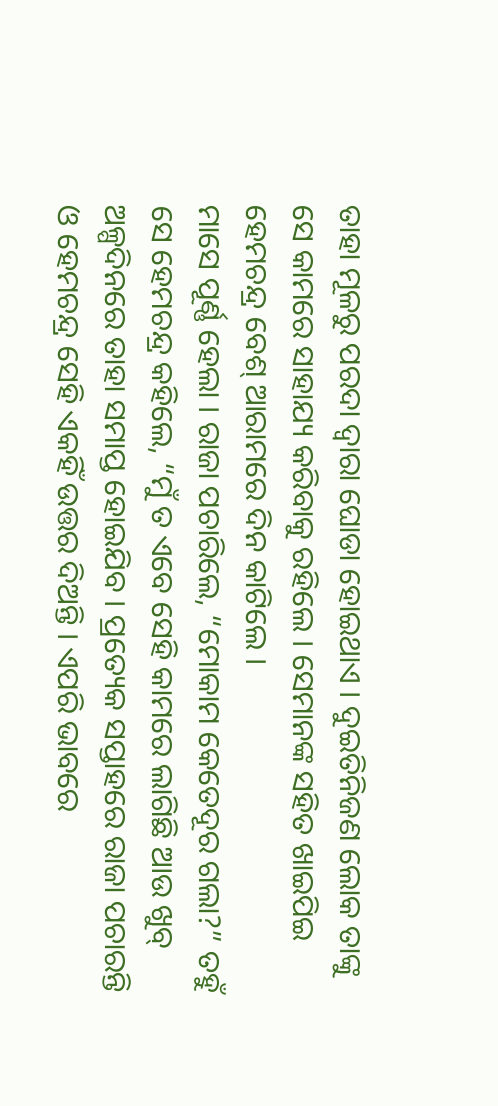ତାହା ମୂଳରୁ ପରଦା ଦ୍ୱାରା ଘୋଡା ହୋଇଥାଏ । ଦୁଇତିନିଜଣ ଲୋକ ତାଙ୍କୁ ସେ କାମରେ ସାହାଯ୍ୟ କରିବାକୁ ରହିଲେ । ସେମାନଙ୍କ ସହିତ ଖାଇପିଇ ହେମଚନ୍ଦ୍ର ବେଶ୍ ଆରାମରେ ଦିନ କାଟିଲେ ।
ମାସେ ପୂର୍ଣ୍ଣ ହେଲା । ରାଜା ପଚାରିଲେ, “ମୋକାମ କେତେଦୂର ଗଲା?” ତହୁଁ ସେ ହେମଚନ୍ଦ୍ର କହିଲେ, “ମୁଁ ତ ଏବେ ସେହି କାମରେ ଲାଗିଛି ଆଉ ଖୁବ୍ ଅଳ୍ପଦିନରେ ତାହା ସମାପ୍ତ ହୋଇଯିବ । ପ୍ରତ୍ୟେକ ସପ୍ତାହରେ ରାଜା ପଚାରନ୍ତି ଓ ହେମଚନ୍ଦ୍ର ସେହି ଏକହିଁ ଉତ୍ତର ଦିଅନ୍ତି । ଏପରି ଭାବରେ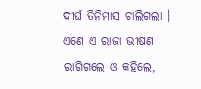ଦୀର୍ଘ ତିନିମାସ ଚାଲିଗଲା । ଏଣେ ଏ ରାଜା ଭୀଷଣ ରାଗିଗଲେ ଓ କହିଲେ,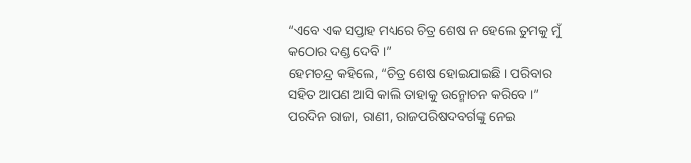“ଏବେ ଏକ ସପ୍ତାହ ମଧ୍ୟରେ ଚିତ୍ର ଶେଷ ନ ହେଲେ ତୁମକୁ ମୁଁ କଠୋର ଦଣ୍ଡ ଦେବି ।”
ହେମଚନ୍ଦ୍ର କହିଲେ, “ଚିତ୍ର ଶେଷ ହୋଇଯାଇଛି । ପରିବାର ସହିତ ଆପଣ ଆସି କାଲି ତାହାକୁ ଉନ୍ମୋଚନ କରିବେ ।”
ପରଦିନ ରାଜା, ରାଣୀ, ରାଜପରିଷଦବର୍ଗଙ୍କୁ ନେଇ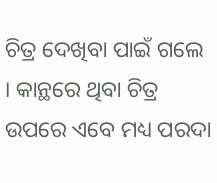ଚିତ୍ର ଦେଖିବା ପାଇଁ ଗଲେ । କାନ୍ଥରେ ଥିବା ଚିତ୍ର ଉପରେ ଏବେ ମଧ୍ୟ ପରଦା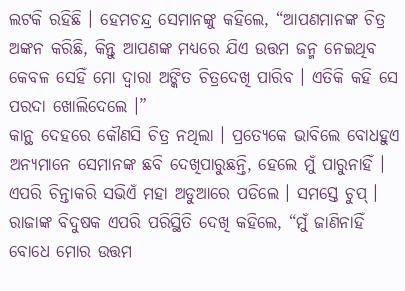ଲଟକି ରହିଛି । ହେମଚନ୍ଦ୍ର ସେମାନଙ୍କୁ କହିଲେ, “ଆପଣମାନଙ୍କ ଚିତ୍ର ଅଙ୍କନ କରିଛି, କିନ୍ତୁ ଆପଣଙ୍କ ମଧ୍ୟରେ ଯିଏ ଉତ୍ତମ ଜନ୍ମ ନେଇଥିବ କେବଳ ସେହିଁ ମୋ ଦ୍ୱାରା ଅଙ୍କିତ ଚିତ୍ରଦେଖି ପାରିବ । ଏତିକି କହି ସେ ପରଦା ଖୋଲିଦେଲେ ।”
କାନ୍ଥ ଦେହରେ କୌଣସି ଚିତ୍ର ନଥିଲା । ପ୍ରତ୍ୟେକେ ଭାବିଲେ ବୋଧହୁଏ ଅନ୍ୟମାନେ ସେମାନଙ୍କ ଛବି ଦେଖିପାରୁଛନ୍ତି, ହେଲେ ମୁଁ ପାରୁନାହିଁ । ଏପରି ଚିନ୍ତାକରି ସଭିଏଁ ମହା ଅଡୁଆରେ ପଡିଲେ । ସମସ୍ତେ ଚୁପ୍ । ରାଜାଙ୍କ ବିଦୁଷକ ଏପରି ପରିସ୍ଥିତି ଦେଖି କହିଲେ, “ମୁଁ ଜାଣିନାହିଁ ବୋଧେ ମୋର ଉତ୍ତମ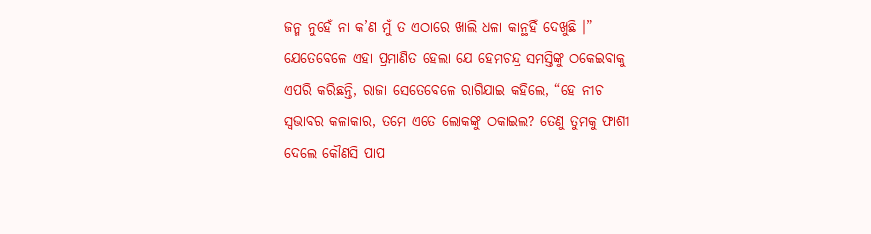ଜନ୍ମ ନୁହେଁ ନା କ’ଣ ମୁଁ ତ ଏଠାରେ ଖାଲି ଧଳା କାନ୍ଥହିଁ ଦେଖୁଛି ।”
ଯେତେବେଳେ ଏହା ପ୍ରମାଣିତ ହେଲା ଯେ ହେମଚନ୍ଦ୍ର ସମସ୍ତିଙ୍କୁ ଠକେଇବାକୁ ଏପରି କରିଛନ୍ତି, ରାଜା ସେତେବେଳେ ରାଗିଯାଇ କହିଲେ, “ହେ ନୀଚ ସ୍ୱଭାବର କଳାକାର, ତମେ ଏତେ ଲୋକଙ୍କୁ ଠକାଇଲ? ତେଣୁ ତୁମକୁ ଫାଶୀ ଦେଲେ କୌଣସି ପାପ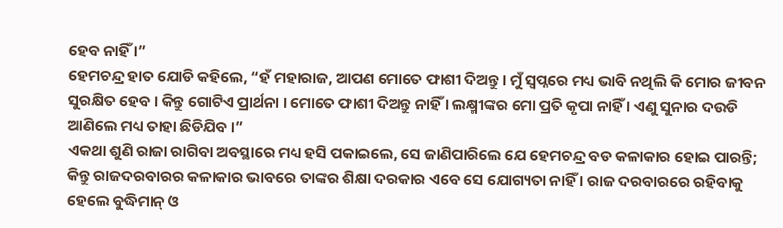ହେବ ନାହିଁ ।”
ହେମଚନ୍ଦ୍ର ହାତ ଯୋଡି କହିଲେ, “ହଁ ମହାରାଜ, ଆପଣ ମୋତେ ଫାଶୀ ଦିଅନ୍ତୁ । ମୁଁ ସ୍ୱପ୍ନରେ ମଧ୍ୟ ଭାବି ନଥିଲି କି ମୋର ଜୀବନ ସୁରକ୍ଷିତ ହେବ । କିନ୍ତୁ ଗୋଟିଏ ପ୍ରାର୍ଥନା । ମୋତେ ଫାଶୀ ଦିଅନ୍ତୁ ନାହିଁ । ଲକ୍ଷ୍ମୀଙ୍କର ମୋ ପ୍ରତି କୃପା ନାହିଁ । ଏଣୁ ସୁନାର ଦଉଡି ଆଣିଲେ ମଧ୍ୟ ତାହା ଛିଡିଯିବ ।”
ଏକଥା ଶୁଣି ରାଜା ରାଗିବା ଅବସ୍ଥାରେ ମଧ୍ୟ ହସି ପକାଇଲେ, ସେ ଜାଣିପାରିଲେ ଯେ ହେମଚନ୍ଦ୍ର ବଡ କଳାକାର ହୋଇ ପାରନ୍ତି; କିନ୍ତୁ ରାଜଦରବାରର କଳାକାର ଭାବରେ ତାଙ୍କର ଶିକ୍ଷା ଦରକାର ଏବେ ସେ ଯୋଗ୍ୟତା ନାହିଁ । ରାଜ ଦରବାରରେ ରହିବାକୁ ହେଲେ ବୁଦ୍ଧିମାନ୍ ଓ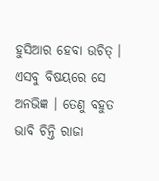ହୁସିଆର ହେବା ଉଚିତ୍ । ଏସବୁ ବିଷୟରେ ସେ ଅନଭିଜ୍ଞ । ତେଣୁ ବହୁତ ଭାବି ଚିନ୍ତି ରାଜା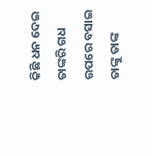କିଛି ଧନ ଦେଇ ତାଙ୍କରି ଗଧ ଉପରେ ବସାଇ ତାଙ୍କୁ ତାଙ୍କ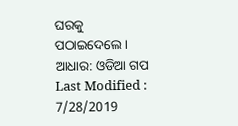ଘରକୁ ପଠାଇଦେଲେ ।
ଆଧାର: ଓଡିଆ ଗପ
Last Modified : 7/28/2019